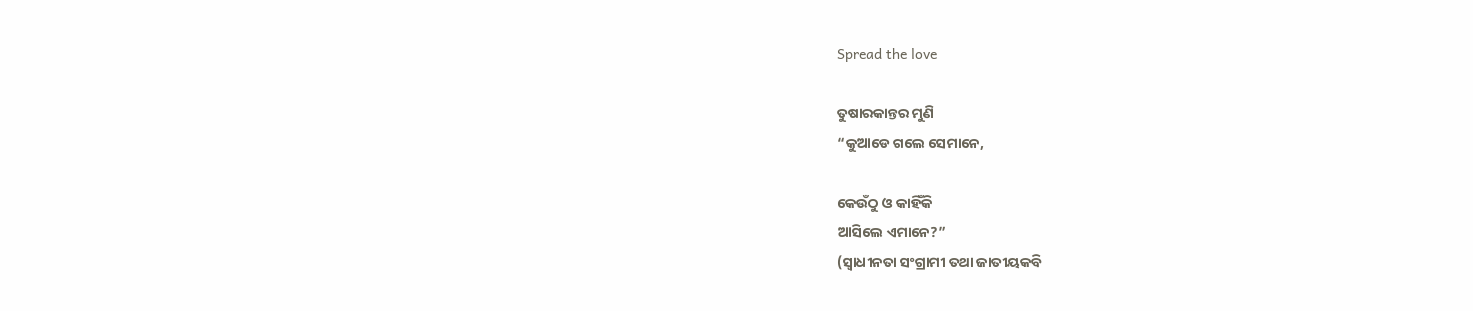Spread the love

ତୁଷାରକାନ୍ତର ମୁଣି
“କୁଆଡେ ଗଲେ ସେମାନେ,

କେଉଁଠୁ ଓ କାହିଁକି
ଆସିଲେ ଏମାନେ?”
(ସ୍ୱାଧୀନତା ସଂଗ୍ରାମୀ ତଥା ଜାତୀୟକବି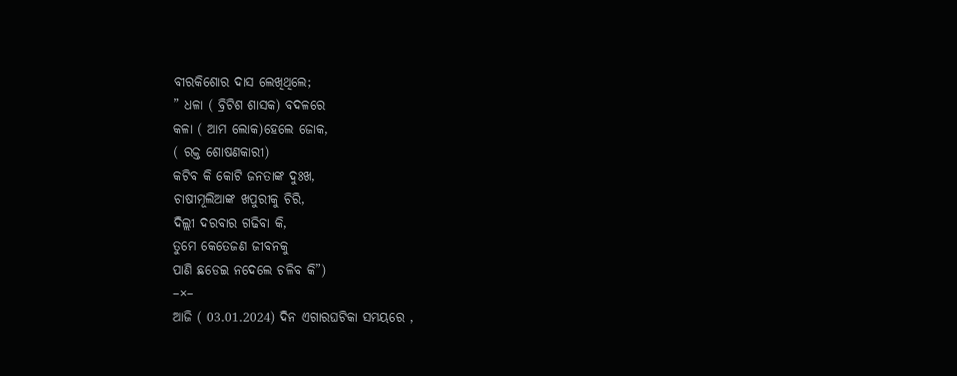ବୀରକିଶୋର ଦାସ ଲେଖିଥିଲେ;
” ଧଳା ( ବ୍ରିଟିଶ ଶାସକ) ବଦଳରେ
କଳା ( ଆମ ଲୋକ)ହେଲେ ଜୋକ,
( ରକ୍ତ ଶୋଷଣକାରୀ)
କଟିବ କି କୋଟି ଜନତାଙ୍କ ଦୁଃଖ,
ଚାଷୀମୂଲିଆଙ୍କ ଖପୁରୀକୁ ଚିରି,
ଦିଲ୍ଲୀ ଦରବାର ଗଢିବା କି,
ତୁମେ କେତେଜଣ ଜୀବନକୁ
ପାଣି ଛଡେଇ ନଦେଲେ ଚଳିବ କି”)
–×–
ଆଜି ( 03.01.2024) ଦିନ ଏଗାରଘଟିକା ସମୟରେ ,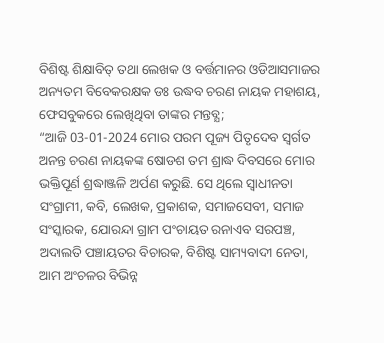ବିଶିଷ୍ଟ ଶିକ୍ଷାବିତ୍ ତଥା ଲେଖକ ଓ ବର୍ତ୍ତମାନର ଓଡିଆସମାଜର
ଅନ୍ୟତମ ବିବେକରକ୍ଷକ ଡଃ ଉଦ୍ଧବ ଚରଣ ନାୟକ ମହାଶୟ, ଫେସବୁକରେ ଲେଖିଥିବା ତାଙ୍କର ମନ୍ତବ୍ଯ;
“ଆଜି 03-01-2024 ମୋର ପରମ ପୂଜ୍ୟ ପିତୃଦେବ ସ୍ବର୍ଗତ ଅନନ୍ତ ଚରଣ ନାୟକଙ୍କ ଷୋଡଶ ତମ ଶ୍ରାଦ୍ଧ ଦିବସରେ ମୋର ଭକ୍ତିପୂର୍ଣ ଶ୍ରଦ୍ଧାଞ୍ଜଳି ଅର୍ପଣ କରୁଛି. ସେ ଥିଲେ ସ୍ୱାଧୀନତା ସଂଗ୍ରାମୀ, କବି, ଲେଖକ, ପ୍ରକାଶକ, ସମାଜସେବୀ, ସମାଜ ସଂସ୍କାରକ, ଯୋରନ୍ଦା ଗ୍ରାମ ପଂଚାୟତ ରନାଏବ ସରପଞ୍ଚ, ଅଦାଲତି ପଞ୍ଚାୟତର ବିଚାରକ, ବିଶିଷ୍ଟ ସାମ୍ୟବାଦୀ ନେତା, ଆମ ଅଂଚଳର ବିଭିନ୍ନ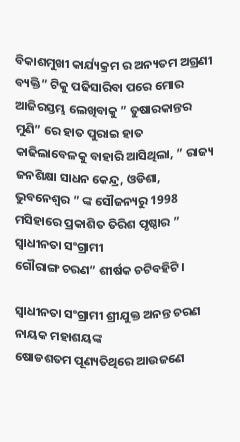ବିକାଶମୁଖୀ କାର୍ଯ୍ୟକ୍ରମ ର ଅନ୍ୟତମ ଅଗ୍ରଣୀ ବ୍ୟକ୍ତି” ଟିକୁ ପଢିସାରିବା ପରେ ମୋର ଆଜିରସ୍ତମ୍ଭ ଲେଖିବାକୁ ” ତୁଷାରକାନ୍ତର ମୁଣି” ରେ ହାତ ପୁରାଇ ହାତ କାଢିଲାବେଳକୁ ବାହାରି ଆସିଥିଲା, ” ରାଜ୍ୟ ଜନଶିକ୍ଷା ସାଧନ କେନ୍ଦ୍ର, ଓଡିଶା, ଭୁବନେଶ୍ବର ” ଙ୍କ ସୌଜନ୍ୟରୁ 1998 ମସିହାରେ ପ୍ରକାଶିତ ତିରିଶ ପୃଷ୍ଠାର ” ସ୍ୱାଧୀନତା ସଂଗ୍ରାମୀ
ଗୌରାଙ୍ଗ ଚରଣ” ଶୀର୍ଷକ ଚଟିବହିଟି।

ସ୍ୱାଧୀନତା ସଂଗ୍ରାମୀ ଶ୍ରୀଯୁକ୍ତ ଅନନ୍ତ ଚରଣ ନାୟକ ମହାଶୟଙ୍କ
ଷୋଡଶତମ ପୂଣ୍ୟତିଥିରେ ଆଉଜଣେ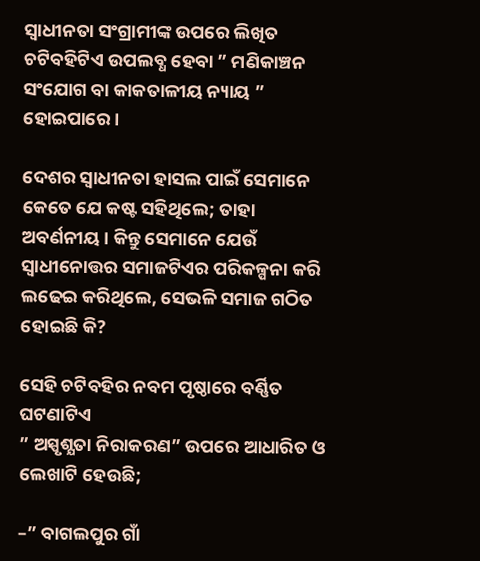ସ୍ୱାଧୀନତା ସଂଗ୍ରାମୀଙ୍କ ଉପରେ ଲିଖିତ ଚଟିବହିଟିଏ ଉପଲବ୍ଧ ହେବା ” ମଣିକାଞ୍ଚନ ସଂଯୋଗ ବା କାକତାଳୀୟ ନ୍ୟାୟ ” ହୋଇପାରେ ।

ଦେଶର ସ୍ୱାଧୀନତା ହାସଲ ପାଇଁ ସେମାନେ କେତେ ଯେ କଷ୍ଟ ସହିଥିଲେ; ତାହା ଅବର୍ଣନୀୟ। କିନ୍ତୁ ସେମାନେ ଯେଉଁ ସ୍ୱାଧୀନୋତ୍ତର ସମାଜଟିଏର ପରିକଳ୍ପନା କରି ଲଢେଇ କରିଥିଲେ, ସେଭଳି ସମାଜ ଗଠିତ ହୋଇଛି କି?

ସେହି ଚଟିବହିର ନବମ ପୃଷ୍ଠାରେ ବର୍ଣ୍ଣିତ ଘଟଣାଟିଏ
” ଅସ୍ପୃଶ୍ଯତା ନିରାକରଣ” ଉପରେ ଆଧାରିତ ଓ ଲେଖାଟି ହେଉଛି;

–” ବାଗଲପୁର ଗାଁ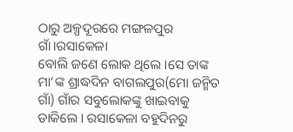ଠାରୁ ଅଳ୍ପଦୂରରେ ମଙ୍ଗଳପୁର ଗାଁ।ରସାକେଳା
ବୋଲି ଜଣେ ଲୋକ ଥିଲେ ।ସେ ତାଙ୍କ ମା’ଙ୍କ ଶ୍ରାଦ୍ଧଦିନ ବାଗଲପୁର(ମୋ ଜନ୍ମିତ ଗାଁ) ଗାଁର ସବୁଲୋକଙ୍କୁ ଖାଇବାକୁ ଡାକିଲେ। ରସାକେଳା ବହୁଦିନରୁ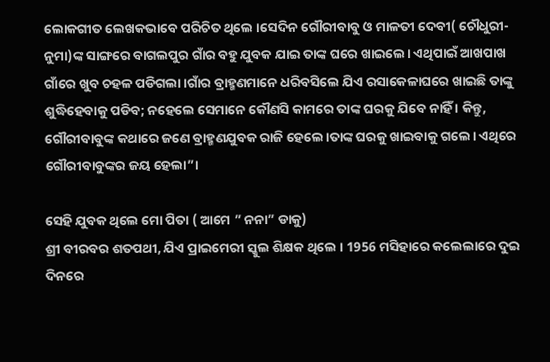ଲୋକଗୀତ ଲେଖକଭାବେ ପରିଚିତ ଥିଲେ ।ସେଦିନ ଗୌରୀବାବୁ ଓ ମାଳତୀ ଦେବୀ( ଚୌଧୁରୀ- ନୁମା)ଙ୍କ ସାଙ୍ଗରେ ବାଗଲପୁର ଗାଁର ବହୁ ଯୁବକ ଯାଇ ତାଙ୍କ ଘରେ ଖାଇଲେ। ଏଥିପାଇଁ ଆଖପାଖ ଗାଁରେ ଖୁବ ଚହଳ ପଡିଗଲା।ଗାଁର ବ୍ରାହ୍ମଣମାନେ ଧରିବସିଲେ ଯିଏ ରସାକେଳାଘରେ ଖାଇଛି ତାଙ୍କୁ ଶୁଦ୍ଧିହେବାକୁ ପଡିବ; ନହେଲେ ସେମାନେ କୌଣସି କାମରେ ତାଙ୍କ ଘରକୁ ଯିବେ ନାହିଁ । କିନ୍ତୁ, ଗୌରୀବାବୁଙ୍କ କଥାରେ ଜଣେ ବ୍ରାହ୍ମଣଯୁବକ ରାଜି ହେଲେ।ତାଙ୍କ ଘରକୁ ଖାଇବାକୁ ଗଲେ। ଏଥିରେ ଗୌରୀବାବୁଙ୍କର ଜୟ ହେଲା”।

ସେହି ଯୁବକ ଥିଲେ ମୋ ପିତା ( ଆମେ ” ନନା” ଡାକୁ)
ଶ୍ରୀ ବୀରବର ଶତପଥୀ, ଯିଏ ପ୍ରାଇମେରୀ ସ୍କୁଲ ଶିକ୍ଷକ ଥିଲେ । 1956 ମସିହାରେ କଲେଲାରେ ଦୁଇ ଦିନରେ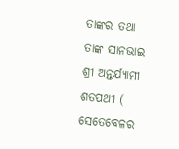ତାଙ୍କର ତଥା ତାଙ୍କ ସାନଭାଇ ଶ୍ରୀ ଅନ୍ତର୍ଯ୍ୟାମୀ ଶତପଥୀ ( ସେତେବେଳର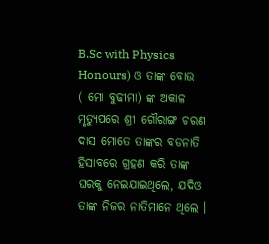B.Sc with Physics Honours) ଓ ତାଙ୍କ ବୋଉ
( ମୋ ବୁଢୀମା) ଙ୍କ ଅକାଳ ମୃତ୍ୟୁପରେ ଶ୍ରୀ ଗୌରାଙ୍ଗ ଚରଣ ଦାସ ମୋତେ ତାଙ୍କର ବଡନାତି ହିସାବରେ ଗ୍ରହଣ କରି ତାଙ୍କ ଘରକୁ ନେଇଯାଇଥିଲେ, ଯଦିଓ ତାଙ୍କ ନିଜର ନାତିମାନେ ଥିଲେ ।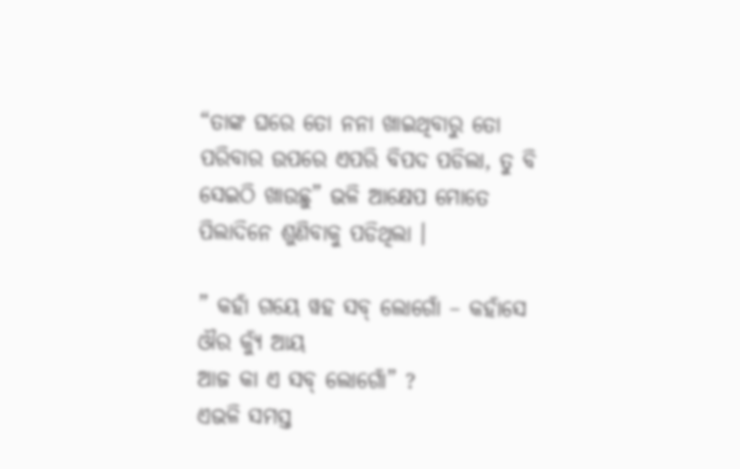“ତାଙ୍କ ଘରେ ତୋ ନନା ଖାଇଥିବାରୁ ତୋ ପରିବାର ଉପରେ ଏପରି ବିପଦ ପଡିଲା, ତୁ ବି ସେଇଠି ଖାଉଛୁ” ଭଳି ଆକ୍ଷେପ ମୋତେ ପିଲାଦିନେ ଶୁଣିବାକୁ ପଡିଥିଲା ।

” କହାଁ ଗୟେ ୱହ ସବ୍ ଲୋଗୋଁ – କହାଁସେ ଔର କ୍ୟୁଁ ଆୟ
ଆଜ କା ଏ ସବ୍ ଲୋଗୋଁ” ?
ଏଭଳି ସମସ୍ତ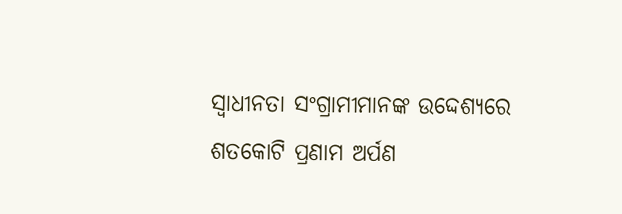ସ୍ୱାଧୀନତା ସଂଗ୍ରାମୀମାନଙ୍କ ଉଦ୍ଦେଶ୍ୟରେ ଶତକୋଟି ପ୍ରଣାମ ଅର୍ପଣ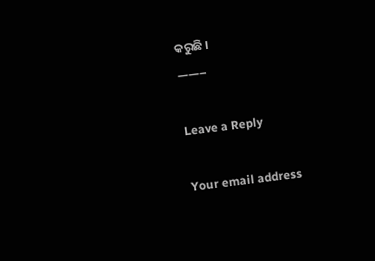କରୁଛି ।
——–

Leave a Reply

Your email address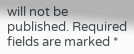will not be published. Required fields are marked *